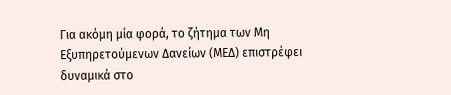Για ακόμη μία φορά, το ζήτημα των Μη Εξυπηρετούμενων Δανείων (ΜΕΔ) επιστρέφει δυναμικά στο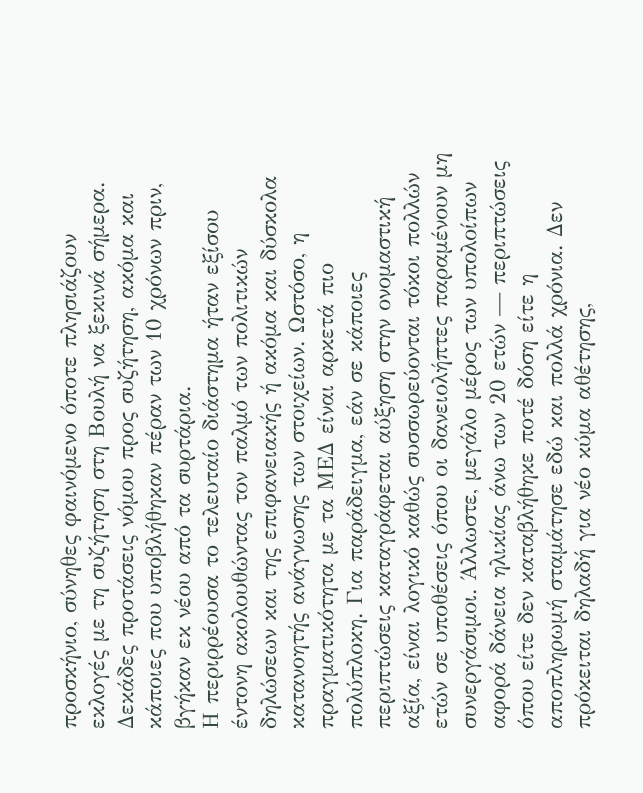προσκήνιο, σύνηθες φαινόμενο όποτε πλησιάζουν εκλογές με τη συζήτηση στη Βουλή να ξεκινά σήμερα. Δεκάδες προτάσεις νόμου προς συζήτηση, ακόμα και κάποιες που υποβλήθηκαν πέραν των 10 χρόνων πριν, βγήκαν εκ νέου από τα συρτάρια.
Η περιρρέουσα το τελευταίο διάστημα ήταν εξίσου έντονη ακολουθώντας τον παλμό των πολιτικών δηλώσεων και της επιφανειακής ή ακόμα και δύσκολα κατανοητής ανάγνωσης των στοιχείων. Ωστόσο, η πραγματικότητα με τα ΜΕΔ είναι αρκετά πιο πολύπλοκη. Για παράδειγμα, εάν σε κάποιες περιπτώσεις καταγράφεται αύξηση στην ονομαστική αξία, είναι λογικό καθώς συσσωρεύονται τόκοι πολλών ετών σε υποθέσεις όπου οι δανειολήπτες παραμένουν μη συνεργάσιμοι. Άλλωστε, μεγάλο μέρος των υπολοίπων αφορά δάνεια ηλικίας άνω των 20 ετών — περιπτώσεις όπου είτε δεν καταβλήθηκε ποτέ δόση είτε η αποπληρωμή σταμάτησε εδώ και πολλά χρόνια. Δεν πρόκειται δηλαδή για νέο κύμα αθέτησης,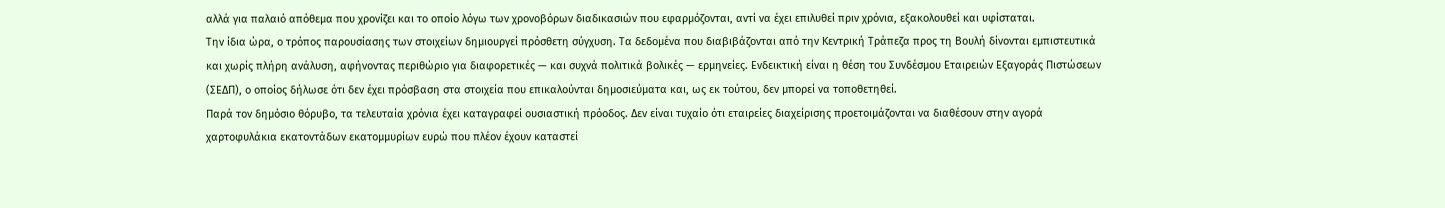αλλά για παλαιό απόθεμα που χρονίζει και το οποίο λόγω των χρονοβόρων διαδικασιών που εφαρμόζονται, αντί να έχει επιλυθεί πριν χρόνια, εξακολουθεί και υφίσταται.
Την ίδια ώρα, ο τρόπος παρουσίασης των στοιχείων δημιουργεί πρόσθετη σύγχυση. Τα δεδομένα που διαβιβάζονται από την Κεντρική Τράπεζα προς τη Βουλή δίνονται εμπιστευτικά και χωρίς πλήρη ανάλυση, αφήνοντας περιθώριο για διαφορετικές — και συχνά πολιτικά βολικές — ερμηνείες. Ενδεικτική είναι η θέση του Συνδέσμου Εταιρειών Εξαγοράς Πιστώσεων (ΣΕΔΠ), ο οποίος δήλωσε ότι δεν έχει πρόσβαση στα στοιχεία που επικαλούνται δημοσιεύματα και, ως εκ τούτου, δεν μπορεί να τοποθετηθεί.
Παρά τον δημόσιο θόρυβο, τα τελευταία χρόνια έχει καταγραφεί ουσιαστική πρόοδος. Δεν είναι τυχαίο ότι εταιρείες διαχείρισης προετοιμάζονται να διαθέσουν στην αγορά χαρτοφυλάκια εκατοντάδων εκατομμυρίων ευρώ που πλέον έχουν καταστεί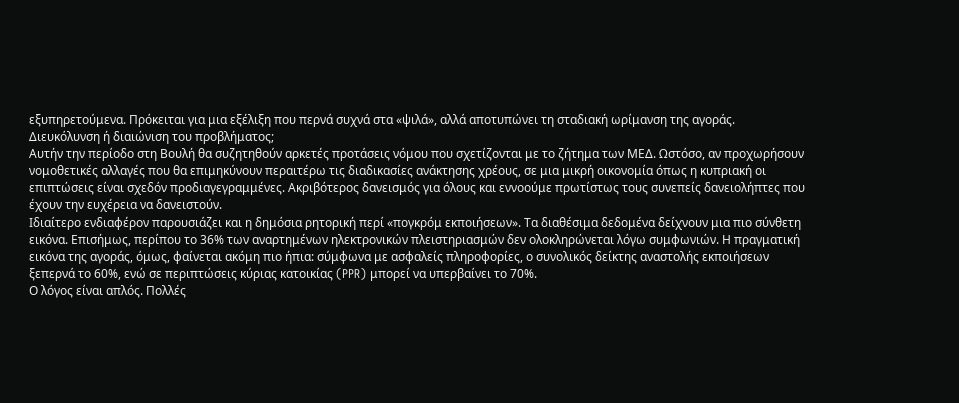εξυπηρετούμενα. Πρόκειται για μια εξέλιξη που περνά συχνά στα «ψιλά», αλλά αποτυπώνει τη σταδιακή ωρίμανση της αγοράς.
Διευκόλυνση ή διαιώνιση του προβλήματος;
Αυτήν την περίοδο στη Βουλή θα συζητηθούν αρκετές προτάσεις νόμου που σχετίζονται με το ζήτημα των ΜΕΔ. Ωστόσο, αν προχωρήσουν νομοθετικές αλλαγές που θα επιμηκύνουν περαιτέρω τις διαδικασίες ανάκτησης χρέους, σε μια μικρή οικονομία όπως η κυπριακή οι επιπτώσεις είναι σχεδόν προδιαγεγραμμένες. Ακριβότερος δανεισμός για όλους και εννοούμε πρωτίστως τους συνεπείς δανειολήπτες που έχουν την ευχέρεια να δανειστούν.
Ιδιαίτερο ενδιαφέρον παρουσιάζει και η δημόσια ρητορική περί «πογκρόμ εκποιήσεων». Τα διαθέσιμα δεδομένα δείχνουν μια πιο σύνθετη εικόνα. Επισήμως, περίπου το 36% των αναρτημένων ηλεκτρονικών πλειστηριασμών δεν ολοκληρώνεται λόγω συμφωνιών. Η πραγματική εικόνα της αγοράς, όμως, φαίνεται ακόμη πιο ήπια: σύμφωνα με ασφαλείς πληροφορίες, ο συνολικός δείκτης αναστολής εκποιήσεων ξεπερνά το 60%, ενώ σε περιπτώσεις κύριας κατοικίας (PPR) μπορεί να υπερβαίνει το 70%.
Ο λόγος είναι απλός. Πολλές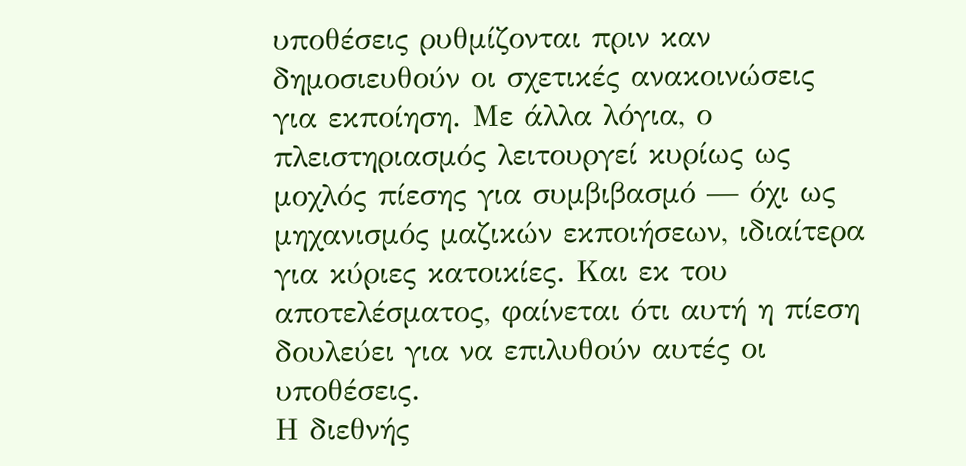υποθέσεις ρυθμίζονται πριν καν δημοσιευθούν οι σχετικές ανακοινώσεις για εκποίηση. Με άλλα λόγια, ο πλειστηριασμός λειτουργεί κυρίως ως μοχλός πίεσης για συμβιβασμό — όχι ως μηχανισμός μαζικών εκποιήσεων, ιδιαίτερα για κύριες κατοικίες. Και εκ του αποτελέσματος, φαίνεται ότι αυτή η πίεση δουλεύει για να επιλυθούν αυτές οι υποθέσεις.
Η διεθνής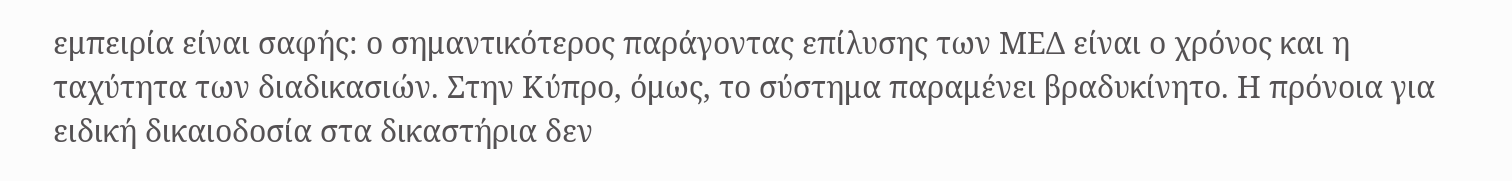εμπειρία είναι σαφής: ο σημαντικότερος παράγοντας επίλυσης των ΜΕΔ είναι ο χρόνος και η ταχύτητα των διαδικασιών. Στην Κύπρο, όμως, το σύστημα παραμένει βραδυκίνητο. Η πρόνοια για ειδική δικαιοδοσία στα δικαστήρια δεν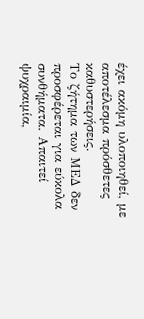έχει ακόμη υλοποιηθεί, με αποτέλεσμα πρόσθετες καθυστερήσεις.
Το ζήτημα των ΜΕΔ δεν προσφέρεται για εύκολα συνθήματα. Απαιτεί ψυχραιμία,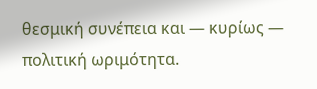θεσμική συνέπεια και — κυρίως — πολιτική ωριμότητα.